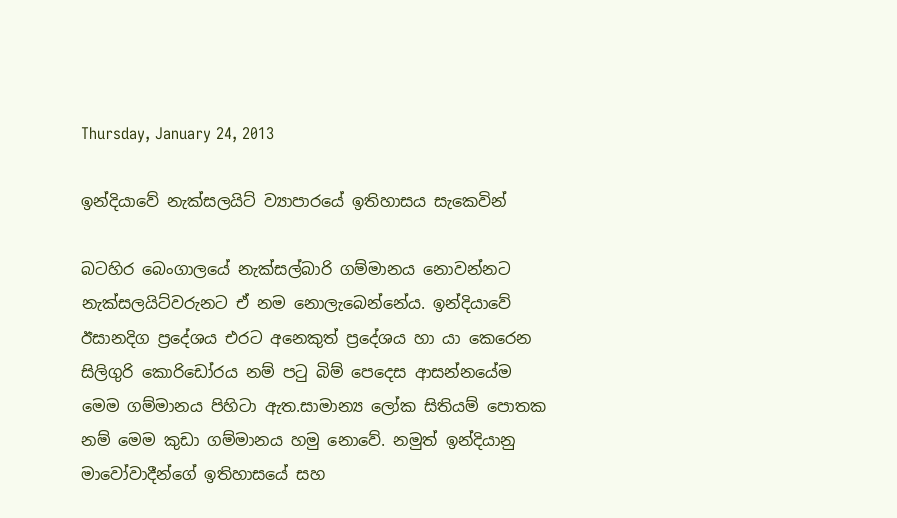Thursday, January 24, 2013

ඉන්දියාවේ නැක්සලයිට් ව්‍යාපාරයේ ඉතිහාසය සැකෙවින්

බටහිර බෙංගාලයේ නැක්සල්බාරි ගම්මානය නොවන්නට නැක්සලයිට්වරුනට ඒ නම නොලැබෙන්නේය. ඉන්දියාවේ ඊසානදිග ප්‍රදේශය එරට අනෙකුත් ප්‍රදේශය හා යා කෙරෙන සිලිගුරි කොරිඩෝරය නම් පටු බිම් පෙදෙස ආසන්නයේම මෙම ගම්මානය පිහිටා ඇත.සාමාන්‍ය ලෝක සිතියම් පොතක නම් මෙම කුඩා ගම්මානය හමු නොවේ. නමුත් ඉන්දියානු මාවෝවාදීන්ගේ ඉතිහාසයේ සහ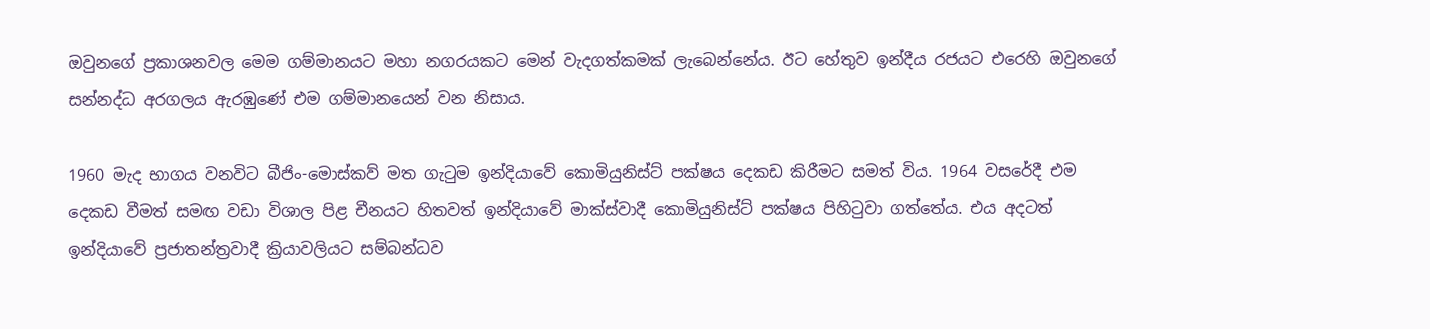ඔවුනගේ ප්‍රකාශනවල මෙම ගම්මානයට මහා නගරයකට මෙන් වැදගත්කමක් ලැබෙන්නේය. ඊට හේතුව ඉන්දීය රජයට එරෙහි ඔවුනගේ සන්නද්ධ අරගලය ඇරඹුණේ එම ගම්මානයෙන් වන නිසාය.

1960 මැද භාගය වනවිට බීජිං-මොස්කව් මත ගැටුම ඉන්දියාවේ කොමියුනිස්ට් පක්ෂය දෙකඩ කිරීමට සමත් විය. 1964 වසරේදී එම දෙකඩ වීමත් සමඟ වඩා විශාල පිළ චීනයට හිතවත් ඉන්දියාවේ මාක්ස්වාදී කොමියුනිස්ට් පක්ෂය පිහිටුවා ගත්තේය. එය අදටත් ඉන්දියාවේ ප්‍රජාතන්ත්‍රවාදී ක්‍රියාවලියට සම්බන්ධව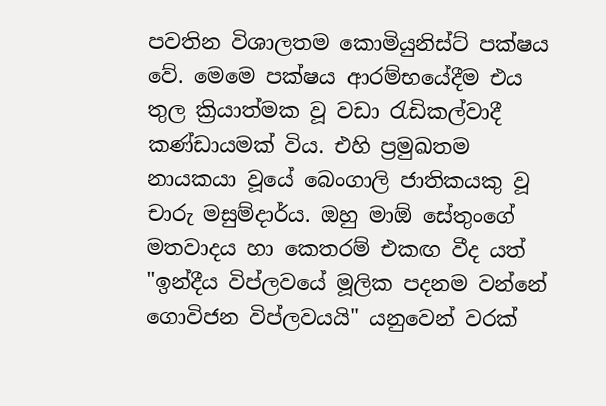පවතින විශාලතම කොමියුනිස්ට් පක්ෂය වේ. මෙමෙ පක්ෂය ආරම්භයේදීම එය තුල ක්‍රියාත්මක වූ වඩා රැඩිකල්වාදී කණ්ඩායමක් විය. එහි ප්‍රමුඛතම නායකයා වූයේ බෙංගාලි ජාතිකයකු වූ චාරු මසුම්දාර්ය. ඔහු මාඕ සේතුංගේ මතවාදය හා කෙතරම් එකඟ වීද යත් "ඉන්දීය විප්ලවයේ මූලික පදනම වන්නේ ගොවිජන විප්ලවයයි" යනුවෙන් වරක්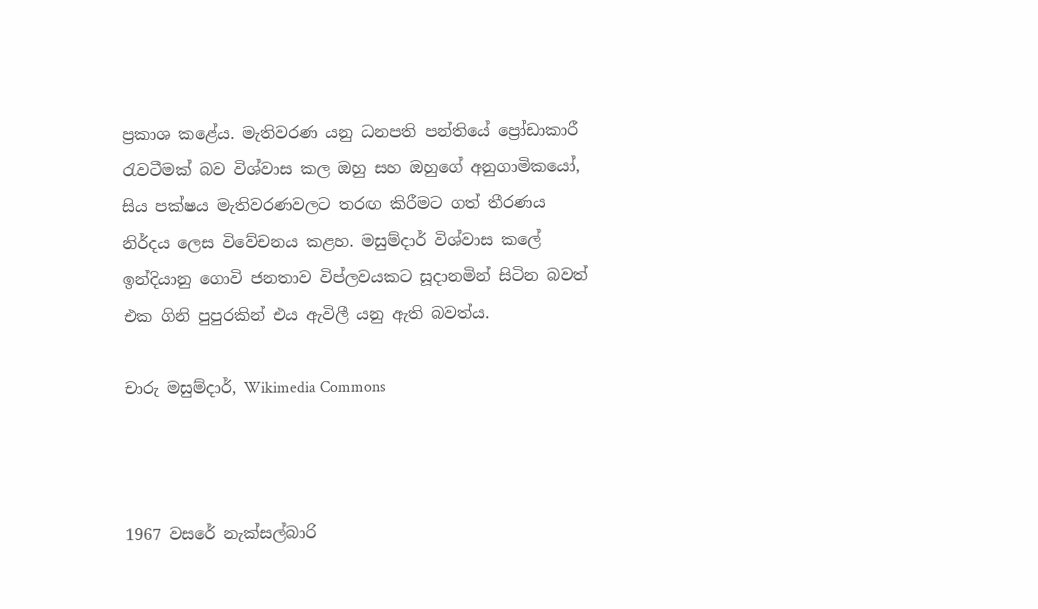ප්‍රකාශ කළේය. මැතිවරණ යනු ධනපති පන්තියේ ප්‍රෝඩාකාරී රැවටීමක් බව විශ්වාස කල ඔහු සහ ඔහුගේ අනුගාමිකයෝ, සිය පක්ෂය මැතිවරණවලට තරඟ කිරීමට ගත් තීරණය නිර්දය ලෙස විවේචනය කළහ. මසුම්දාර් විශ්වාස කලේ ඉන්දියානු ගොවි ජනතාව විප්ලවයකට සූදානමින් සිටින බවත් එක ගිනි පුපුරකින් එය ඇවිලී යනු ඇති බවත්ය.

චාරු මසුම්දාර්, Wikimedia Commons



1967 වසරේ නැක්සල්බාරි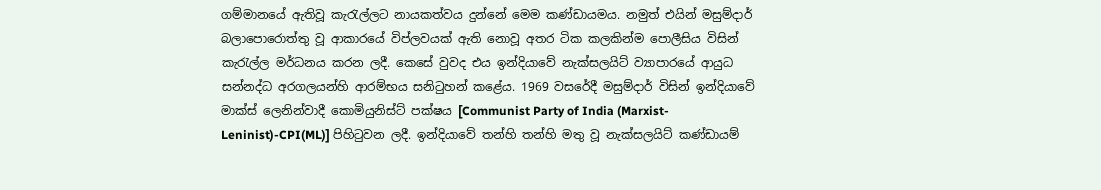ගම්මානයේ ඇතිවූ කැරැල්ලට නායකත්වය දුන්නේ මෙම කණ්ඩායමය. නමුත් එයින් මසුම්දාර් බලාපොරොත්තු වූ ආකාරයේ විප්ලවයක් ඇති නොවූ අතර ටික කලකින්ම පොලීසිය විසින් කැරැල්ල මර්ධනය කරන ලදී. කෙසේ වුවද එය ඉන්දියාවේ නැක්සලයිට් ව්‍යාපාරයේ ආයුධ සන්නද්ධ අරගලයන්හි ආරම්භය සනිටුහන් කළේය. 1969 වසරේදී මසුම්දාර් විසින් ඉන්දියාවේ මාක්ස් ලෙනින්වාදී කොමියුනිස්ට් පක්ෂය [Communist Party of India (Marxist-Leninist)-CPI(ML)] පිහිටුවන ලදී. ඉන්දියාවේ තන්හි තන්හි මතු වූ නැක්සලයිට් කණ්ඩායම්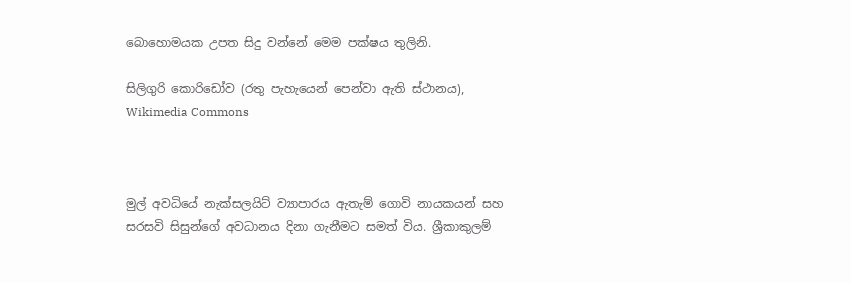බොහොමයක උපත සිදු වන්නේ මෙම පක්ෂය තුලිනි.

සිලිගුරි කොරිඩෝව (රතු පැහැයෙන් පෙන්වා ඇති ස්ථානය), Wikimedia Commons



මුල් අවධියේ නැක්සලයිට් ව්‍යාපාරය ඇතැම් ගොවි නායකයන් සහ සරසවි සිසුන්ගේ අවධානය දිනා ගැනීමට සමත් විය. ශ්‍රීකාකුලම්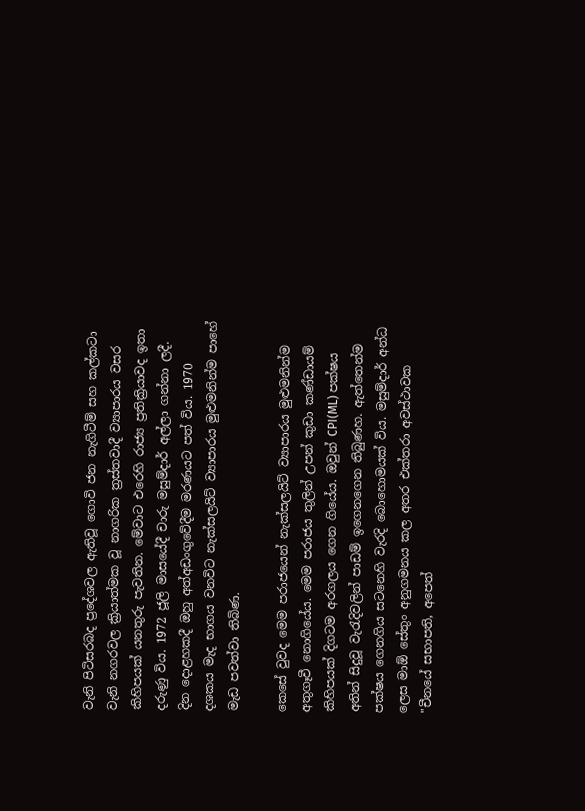වැනි පිටිසරබද ප්‍රදේශවල ඇතිවූ ගොවි ජන නැගිටීම් සහ කල්කටා වැනි නගරවල ක්‍රියාත්මක වූ නාගරික ත්‍රස්තවාදී ව්‍යාපාරය වසර කිහිපයක් යනතුරු පැවතින. මේවාට එරෙහි රාජ්‍ය ප්‍රතික්‍රියාවද ඉතා දරුණු විය. 1972 ජූලි මාසයේදී චාරු මසුම්දාර් අල්ලා ගන්නා ලදී. දින දොළහකදී ඔහු අත්අඩංගුවේදීම මරණයට පත් විය. 1970 දශකය මැද භාගය වනවිට නැක්සලයිට් ව්‍යාපාරය මුළුමනින්ම පාහේ මැඩ පවත්වා තිබිණ.

කෙසේ වුවද මෙම පරාජයෙන් නැක්සලයිට් ව්‍යාපාරය මුළුමනින්ම අතුගෑවී නොගියේය. මෙම පරාජය තුලින් උපන් කුඩා කණ්ඩායම් කිහිපයක් දිගටම අරගලය ගෙන ගියේය. ඔවුන් CPI(ML) පක්ෂය අතින් සිදුවූ වැරැදිවලින් පාඩම් ඉගෙනගෙන තිබුණහ. ඇත්තෙන්ම පක්ෂය ගෙනගිය සටනෙහි වැරදි බොහොමයක් විය. මසුම්දාර් අන්ධ ලෙස මාඕ සේතුං අනුගමනය කල අතර එක්තරා අවස්ථාවක "චීනයේ සභාපති, අපෙත්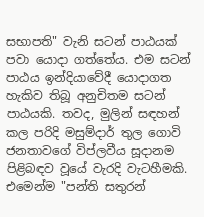සභාපති" වැනි සටන් පාඨයක් පවා යොදා ගත්තේය. එම සටන් පාඨය ඉන්දියාවේදී යොදාගත හැකිව තිබූ අනුචිතම සටන් පාඨයකි. තවද, මුලින් සඳහන් කල පරිදි මසුම්දාර් තුල ගොවි ජනතාවගේ විප්ලවීය සූදානම පිළිබඳව වූයේ වැරදි වැටහීමකි. එමෙන්ම "පන්ති සතුරන්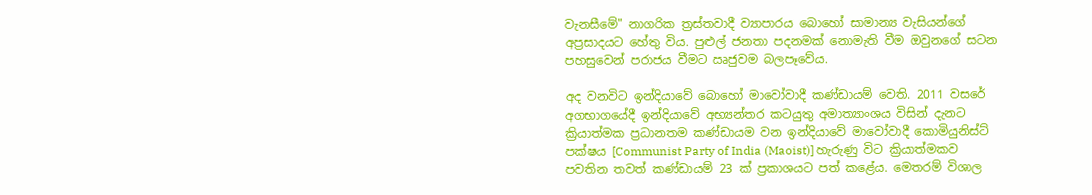වැනසීමේ" නාගරික ත්‍රස්තවාදී ව්‍යාපාරය බොහෝ සාමාන්‍ය වැසියන්ගේ අප්‍රසාදයට හේතු විය. පුළුල් ජනතා පදනමක් නොමැති වීම ඔවුනගේ සටන පහසුවෙන් පරාජය වීමට ඍජුවම බලපෑවේය.

අද වනවිට ඉන්දියාවේ බොහෝ මාවෝවාදී කණ්ඩායම් වෙති. 2011 වසරේ අගභාගයේදී ඉන්දියාවේ අභ්‍යන්තර කටයුතු අමාත්‍යාංශය විසින් දැනට ක්‍රියාත්මක ප්‍රධානතම කණ්ඩායම වන ඉන්දියාවේ මාවෝවාදී කොමියුනිස්ට් පක්ෂය [Communist Party of India (Maoist)] හැරුණු විට ක්‍රියාත්මකව පවතින තවත් කණ්ඩායම් 23 ක් ප්‍රකාශයට පත් කළේය. මෙතරම් විශාල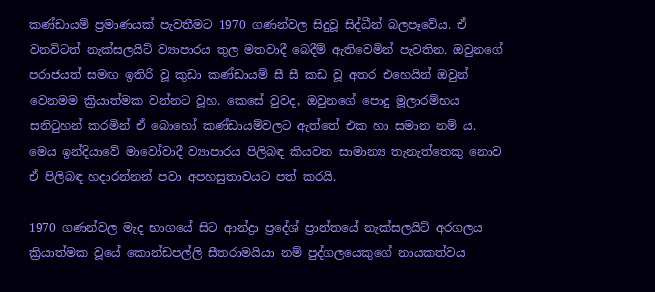කණ්ඩායම් ප්‍රමාණයක් පැවතීමට 1970 ගණන්වල සිදුවූ සිද්ධීන් බලපෑවේය. ඒ වනවිටත් නැක්සලයිට් ව්‍යාපාරය තුල මතවාදී බෙදීම් ඇතිවෙමින් පැවතින. ඔවුනගේ පරාජයත් සමඟ ඉතිරි වූ කුඩා කණ්ඩායම් සී සී කඩ වූ අතර එහෙයින් ඔවුන් වෙනමම ක්‍රියාත්මක වන්නට වූහ. කෙසේ වුවද, ඔවුනගේ පොදු මූලාරම්භය සනිටුහන් කරමින් ඒ බොහෝ කණ්ඩායම්වලට ඇත්තේ එක හා සමාන නම් ය. මෙය ඉන්දියාවේ මාවෝවාදී ව්‍යාපාරය පිලිබඳ කියවන සාමාන්‍ය තැනැත්තෙකු නොව ඒ පිලිබඳ හදාරන්නන් පවා අපහසුතාවයට පත් කරයි.

1970 ගණන්වල මැද භාගයේ සිට ආන්ද්‍රා ප්‍රදේශ් ප්‍රාන්තයේ නැක්සලයිට් අරගලය ක්‍රියාත්මක වූයේ කොන්ඩපල්ලි සීතරාමයියා නම් පුද්ගලයෙකුගේ නායකත්වය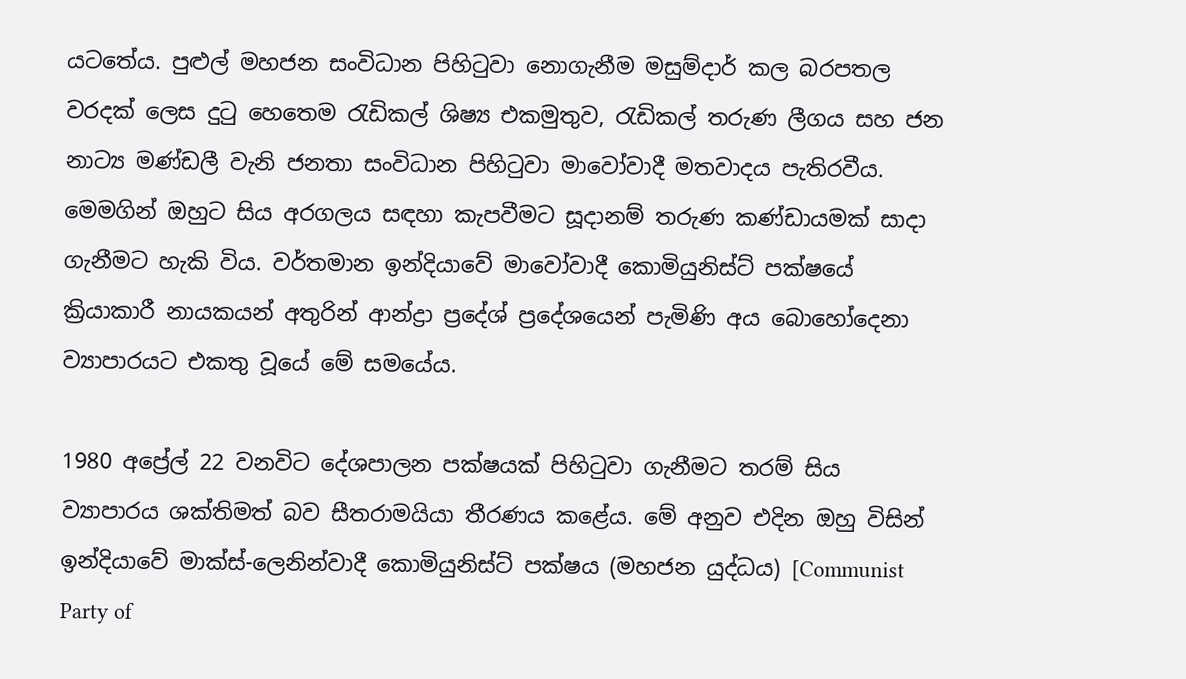යටතේය. පුළුල් මහජන සංවිධාන පිහිටුවා නොගැනීම මසුම්දාර් කල බරපතල වරදක් ලෙස දුටු හෙතෙම රැඩිකල් ශිෂ්‍ය එකමුතුව, රැඩිකල් තරුණ ලීගය සහ ජන නාට්‍ය මණ්ඩලී වැනි ජනතා සංවිධාන පිහිටුවා මාවෝවාදී මතවාදය පැතිරවීය. මෙමගින් ඔහුට සිය අරගලය සඳහා කැපවීමට සූදානම් තරුණ කණ්ඩායමක් සාදා ගැනීමට හැකි විය. වර්තමාන ඉන්දියාවේ මාවෝවාදී කොමියුනිස්ට් පක්ෂයේ ක්‍රියාකාරී නායකයන් අතුරින් ආන්ද්‍රා ප්‍රදේශ් ප්‍රදේශයෙන් පැමිණි අය බොහෝදෙනා ව්‍යාපාරයට එකතු වූයේ මේ සමයේය.

1980 අප්‍රේල් 22 වනවිට දේශපාලන පක්ෂයක් පිහිටුවා ගැනීමට තරම් සිය ව්‍යාපාරය ශක්තිමත් බව සීතරාමයියා තීරණය කළේය. මේ අනුව එදින ඔහු විසින් ඉන්දියාවේ මාක්ස්-ලෙනින්වාදී කොමියුනිස්ට් පක්ෂය (මහජන යුද්ධය) [Communist Party of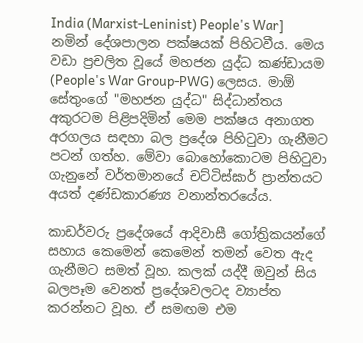India (Marxist-Leninist) People's War] නමින් දේශපාලන පක්ෂයක් පිහිටවීය. මෙය වඩා ප්‍රචලිත වූයේ මහජන යුද්ධ කණ්ඩායම (People's War Group-PWG) ලෙසය. මාඕ සේතුංගේ "මහජන යුද්ධ" සිද්ධාන්තය අකුරටම පිළිපදිමින් මෙම පක්ෂය අනාගත අරගලය සඳහා බල ප්‍රදේශ පිහිටුවා ගැනීමට පටන් ගත්හ. මේවා බොහෝකොටම පිහිටුවා ගැනුනේ වර්තමානයේ චට්ටිස්ඝාර් ප්‍රාන්තයට අයත් දණ්ඩකාරණ්‍ය වනාන්තරයේය.

කාඩර්වරු ප්‍රදේශයේ ආදිවාසී ගෝත්‍රිකයන්ගේ සහාය කෙමෙන් කෙමෙන් තමන් වෙත ඇද ගැනීමට සමත් වූහ. කලක් යද්දී ඔවුන් සිය බලපෑම වෙනත් ප්‍රදේශවලටද ව්‍යාප්ත කරන්නට වූහ. ඒ සමඟම එම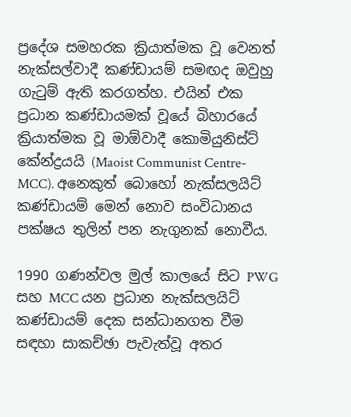ප්‍රදේශ සමහරක ක්‍රියාත්මක වූ වෙනත් නැක්සල්වාදී කණ්ඩායම් සමඟද ඔවුහු ගැටුම් ඇති කරගත්හ. එයින් එක ප්‍රධාන කණ්ඩායමක් වූයේ බිහාරයේ ක්‍රියාත්මක වූ මාඕවාදී කොමියුනිස්ට් කේන්ද්‍රයයි (Maoist Communist Centre-MCC). අනෙකුත් බොහෝ නැක්සලයිට් කණ්ඩායම් මෙන් නොව සංවිධානය පක්ෂය තුලින් පන නැගුනක් නොවීය.

1990 ගණන්වල මුල් කාලයේ සිට PWG සහ MCC යන ප්‍රධාන නැක්සලයිට් කණ්ඩායම් දෙක සන්ධානගත වීම සඳහා සාකච්ඡා පැවැත්වූ අතර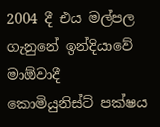2004 දී එය මල්පල ගැනුනේ ඉන්දියාවේ මාඕවාදී කොමියුනිස්ට් පක්ෂය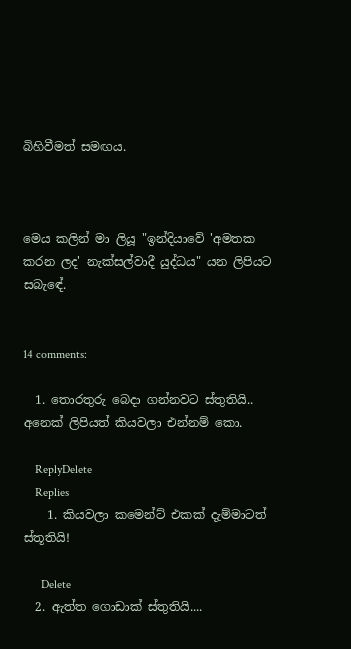බිහිවීමත් සමඟය.



මෙය කලින් මා ලියූ "ඉන්දියාවේ 'අමතක කරන ලද' නැක්සල්වාදී යුද්ධය" යන ලිපියට සබැඳේ.


14 comments:

  1. තොරතුරු බෙදා ගන්නවට ස්තුතියි.. අනෙක් ලිපියත් කියවලා එන්නම් කො.

    ReplyDelete
    Replies
    1. කියවලා කමෙන්ට් එකක් දැම්මාටත් ස්තූතියි!

      Delete
  2. ඇත්ත ගොඩාක් ස්තුතියි....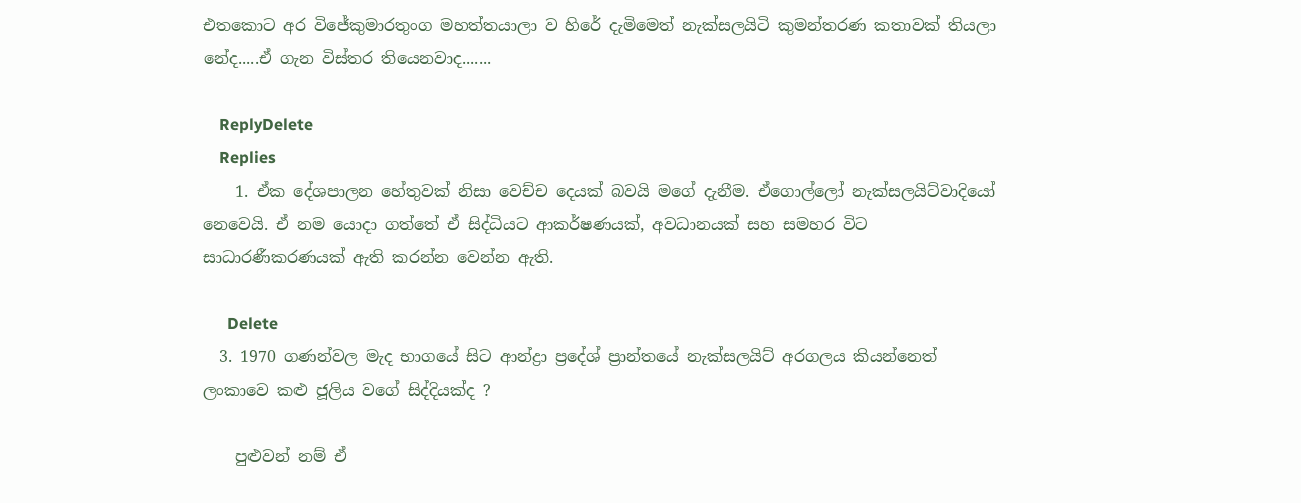එතකොට අර විජේකුමාරතුංග මහත්තයාලා ව හිරේ දැමිමෙත් නැක්සලයිටි කුමන්තරණ කතාවක් තියලා නේද.....ඒ ගැන විස්තර තියෙනවාද.......

    ReplyDelete
    Replies
    1. ඒක දේශපාලන හේතුවක් නිසා වෙච්ච දෙයක් බවයි මගේ දැනීම. ඒගොල්ලෝ නැක්සලයිට්වාදියෝ නෙවෙයි. ඒ නම යොදා ගත්තේ ඒ සිද්ධියට ආකර්ෂණයක්, අවධානයක් සහ සමහර විට සාධාරණීකරණයක් ඇති කරන්න වෙන්න ඇති.

      Delete
  3. 1970 ගණන්වල මැද භාගයේ සිට ආන්ද්‍රා ප්‍රදේශ් ප්‍රාන්තයේ නැක්සලයිට් අරගලය කියන්නෙත් ලංකාවෙ කළු ජූලිය වගේ සිද්දියක්ද ?

    පුළුවන් නම් ඒ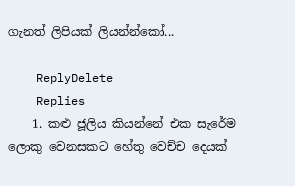ගැනත් ලිපියක් ලියන්න්කෝ...

    ReplyDelete
    Replies
    1. කළු ජූලිය කියන්නේ එක සැරේම ලොකු වෙනසකට හේතු වෙච්ච දෙයක්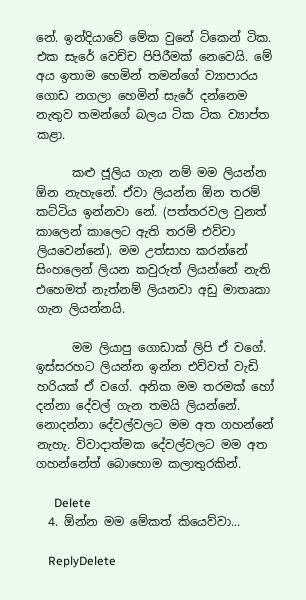නේ. ඉන්දියාවේ මේක වුනේ ටිකෙන් ටික. එක සැරේ වෙච්ච පිපිරීමක් නෙවෙයි. මේ අය ඉතාම හෙමින් තමන්ගේ ව්‍යාපාරය ගොඩ නගලා හෙමින් සැරේ දන්නෙම නැතුව තමන්ගේ බලය ටික ටික ව්‍යාප්ත කළා.

      කළු ජූලිය ගැන නම් මම ලියන්න ඕන නැහැනේ. ඒවා ලියන්න ඕන තරම් කට්ටිය ඉන්නවා නේ. (පත්තරවල වුනත් කාලෙන් කාලෙට ඇති තරම් එව්වා ලියවෙන්නේ). මම උත්සාහ කරන්නේ සිංහලෙන් ලියන කවුරුත් ලියන්නේ නැති එහෙමත් නැත්නම් ලියනවා අඩු මාතෘකා ගැන ලියන්නයි.

      මම ලියාපු ගොඩාක් ලිපි ඒ වගේ. ඉස්සරහට ලියන්න ඉන්න එව්වත් වැඩි හරියක් ඒ වගේ. අනික මම තරමක් හෝ දන්නා දේවල් ගැන තමයි ලියන්නේ. නොදන්නා දේවල්වලට මම අත ගහන්නේ නැහැ. විවාදාත්මක දේවල්වලට මම අත ගහන්නේත් බොහොම කලාතුරකින්.

      Delete
  4. ඕන්න මම මේකත් කියෙව්වා...

    ReplyDelete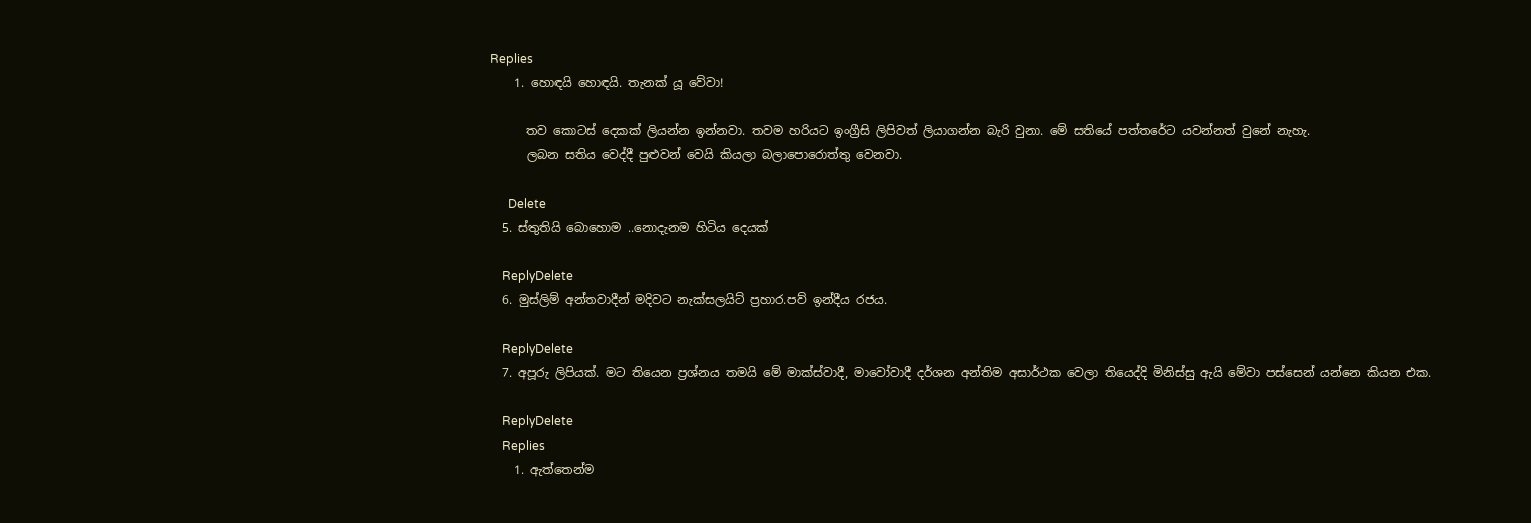Replies
    1. හොඳයි හොඳයි. තැනක් යූ වේවා!

      තව කොටස් දෙකක් ලියන්න ඉන්නවා. තවම හරියට ඉංග්‍රීසි ලිපිවත් ලියාගන්න බැරි වුනා. මේ සතියේ පත්තරේට යවන්නත් වුනේ නැහැ.
      ලබන සතිය වෙද්දී පුළුවන් වෙයි කියලා බලාපොරොත්තු වෙනවා.

      Delete
  5. ස්තුතියි බොහොම ..නොදැනම හිටිය දෙයක්

    ReplyDelete
  6. මුස්ලිම් අන්තවාදීන් මදිවට නැක්සලයිට් ප්‍රහාර.පව් ඉන්දීය රජය.

    ReplyDelete
  7. අපූරු ලිපියක්. මට තියෙන ප්‍රශ්නය තමයි මේ මාක්ස්වාදී, මාවෝවාදී දර්ශන අන්තිම අසාර්ථක වෙලා තියෙද්දි මිනිස්සු ඇයි මේවා පස්සෙන් යන්නෙ කියන එක.

    ReplyDelete
    Replies
    1. ඇත්තෙන්ම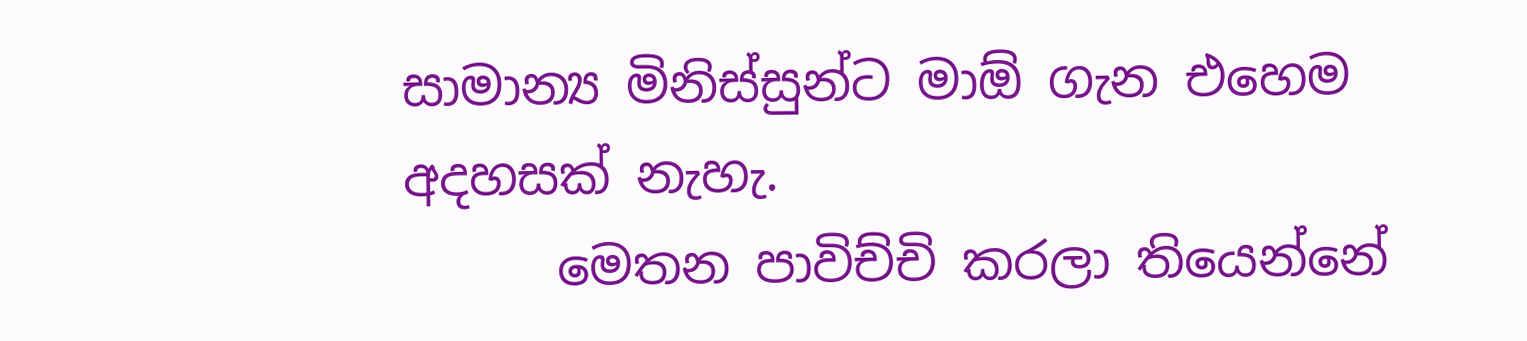සාමාන්‍ය මිනිස්සුන්ට මාඕ ගැන එහෙම අදහසක් නැහැ.
      මෙතන පාවිච්චි කරලා තියෙන්නේ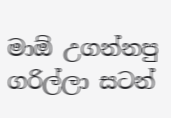මාඕ උගන්නපු ගරිල්ලා සටන්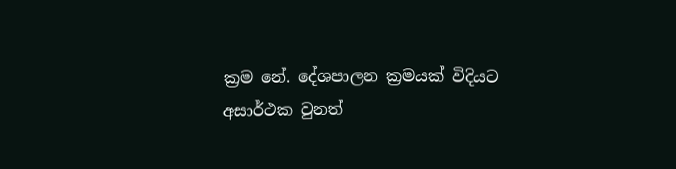ක්‍රම නේ. දේශපාලන ක්‍රමයක් විදියට අසාර්ථක වුනත්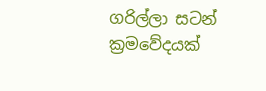ගරිල්ලා සටන් ක්‍රමවේදයක්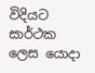විදියට සාර්ථක ලෙස යොදා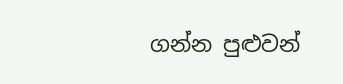ගන්න පුළුවන්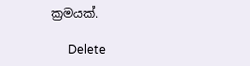ක්‍රමයක්.

      Delete